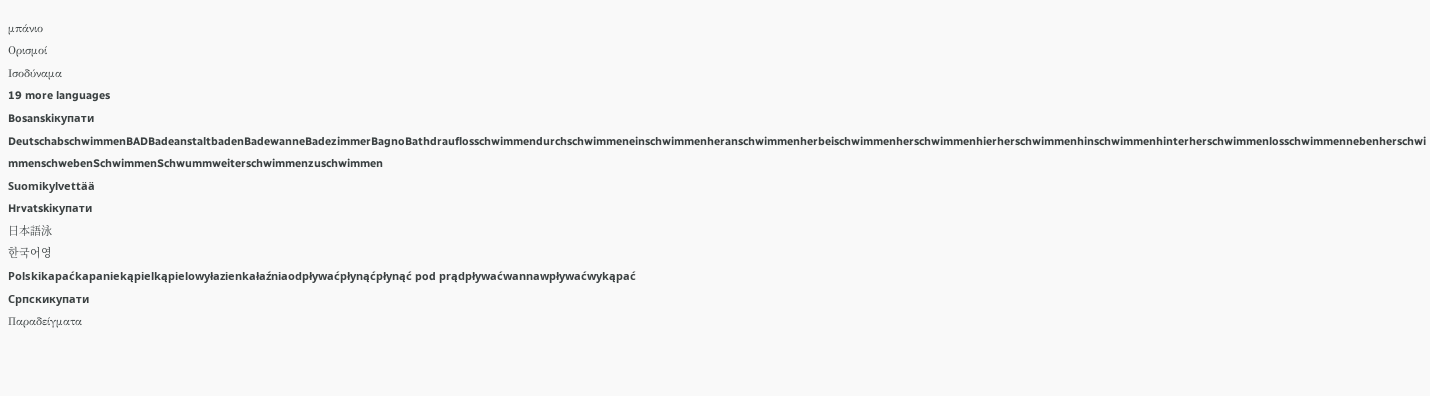μπάνιο
Ορισμοί
Ισοδύναμα
19 more languages
Bosanskiкупати
DeutschabschwimmenBADBadeanstaltbadenBadewanneBadezimmerBagnoBathdrauflosschwimmendurchschwimmeneinschwimmenheranschwimmenherbeischwimmenherschwimmenhierherschwimmenhinschwimmenhinterherschwimmenlosschwimmennebenherschwimmenschwebenSchwimmenSchwummweiterschwimmenzuschwimmen
Suomikylvettää
Hrvatskiкупати
日本語泳
한국어영
Polskikapaćkapaniekąpielkąpielowyłazienkałaźniaodpływaćpłynąćpłynąć pod prądpływaćwannawpływaćwykąpać
Српскикупати
Παραδείγματα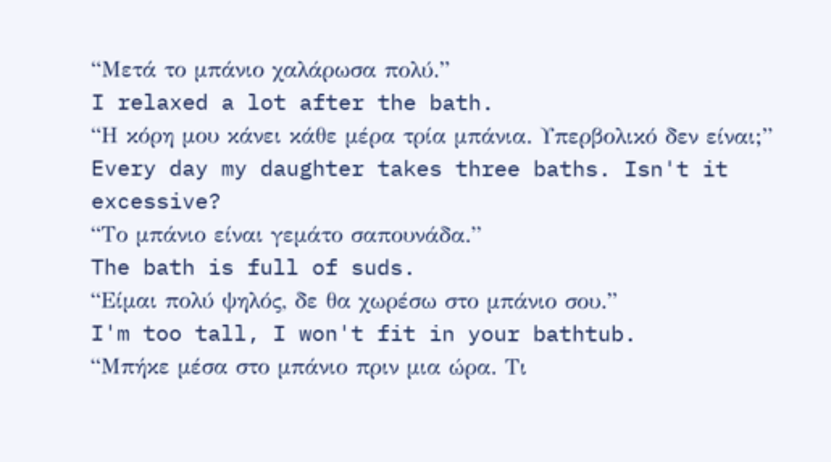“Μετά το μπάνιο χαλάρωσα πολύ.”
I relaxed a lot after the bath.
“Η κόρη μου κάνει κάθε μέρα τρία μπάνια. Υπερβολικό δεν είναι;”
Every day my daughter takes three baths. Isn't it excessive?
“Το μπάνιο είναι γεμάτο σαπουνάδα.”
The bath is full of suds.
“Είμαι πολύ ψηλός, δε θα χωρέσω στο μπάνιο σου.”
I'm too tall, I won't fit in your bathtub.
“Μπήκε μέσα στο μπάνιο πριν μια ώρα. Τι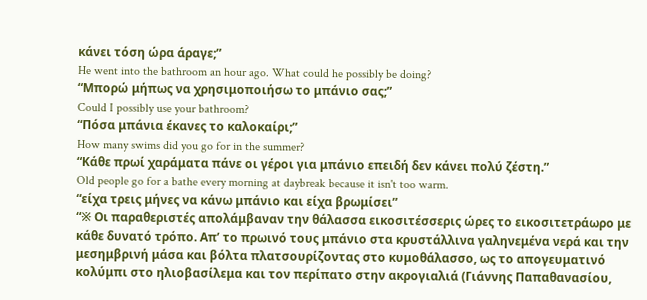κάνει τόση ώρα άραγε;”
He went into the bathroom an hour ago. What could he possibly be doing?
“Μπορώ μήπως να χρησιμοποιήσω το μπάνιο σας;”
Could I possibly use your bathroom?
“Πόσα μπάνια έκανες το καλοκαίρι;”
How many swims did you go for in the summer?
“Κάθε πρωί χαράματα πάνε οι γέροι για μπάνιο επειδή δεν κάνει πολύ ζέστη.”
Old people go for a bathe every morning at daybreak because it isn't too warm.
“είχα τρεις μήνες να κάνω μπάνιο και είχα βρωμίσει”
“※ Οι παραθεριστές απολάμβαναν την θάλασσα εικοσιτέσσερις ώρες το εικοσιτετράωρο με κάθε δυνατό τρόπο. Απ’ το πρωινό τους μπάνιο στα κρυστάλλινα γαληνεμένα νερά και την μεσημβρινή μάσα και βόλτα πλατσουρίζοντας στο κυμοθάλασσο, ως το απογευματινό κολύμπι στο ηλιοβασίλεμα και τον περίπατο στην ακρογιαλιά (Γιάννης Παπαθανασίου,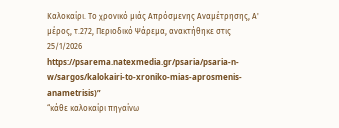Καλοκαίρι. Το χρονικό μιάς Απρόσμενης Αναμέτρησης, Α' μέρος, τ.272, Περιοδικό Ψάρεμα, ανακτήθηκε στις 25/1/2026 https://psarema.natexmedia.gr/psaria/psaria-n-w/sargos/kalokairi-to-xroniko-mias-aprosmenis-anametrisis)”
“κάθε καλοκαίρι πηγαίνω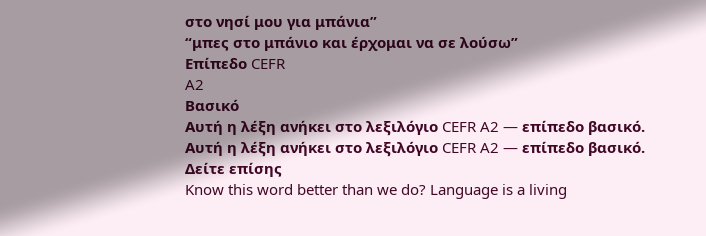στο νησί μου για μπάνια”
“μπες στο μπάνιο και έρχομαι να σε λούσω”
Επίπεδο CEFR
A2
Βασικό
Αυτή η λέξη ανήκει στο λεξιλόγιο CEFR A2 — επίπεδο βασικό.
Αυτή η λέξη ανήκει στο λεξιλόγιο CEFR A2 — επίπεδο βασικό.
Δείτε επίσης
Know this word better than we do? Language is a living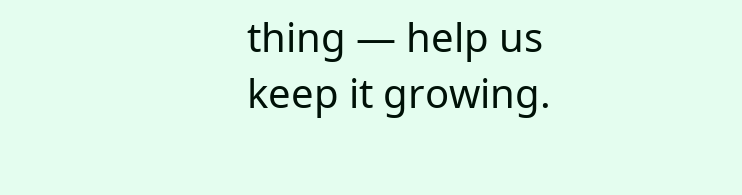thing — help us keep it growing.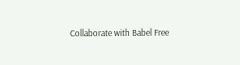Collaborate with Babel Free